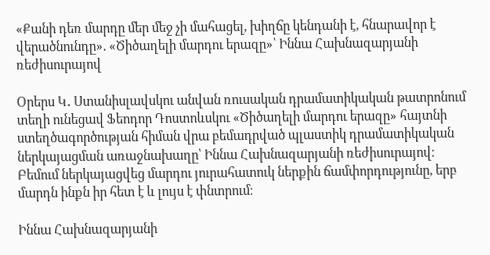«Քանի դեռ մարդը մեր մեջ չի մահացել, խիղճը կենդանի է, հնարավոր է վերածնունդը». «Ծիծաղելի մարդու երազը»՝ Իննա Հախնազարյանի ռեժիսուրայով

Օրերս Կ․ Ստանիսլավսկու անվան ռուսական դրամատիկական թատրոնում տեղի ունեցավ Ֆեոդոր Դոստոևսկու «Ծիծաղելի մարդու երազը» հայտնի ստեղծագործության հիման վրա բեմադրված պլաստիկ դրամատիկական ներկայացման առաջնախաղը՝ Իննա Հախնազարյանի ռեժիսուրայով։
Բեմում ներկայացվեց մարդու յուրահատուկ ներքին ճամփորդությունը, երբ մարդն ինքն իր հետ է և լույս է փնտրում։

Իննա Հախնազարյանի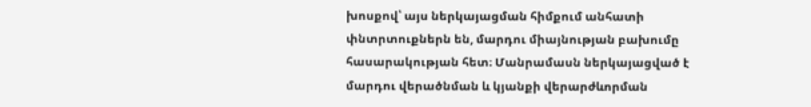խոսքով՝ այս ներկայացման հիմքում անհատի փնտրտուքներն են, մարդու միայնության բախումը հասարակության հետ։ Մանրամասն ներկայացված է մարդու վերածնման և կյանքի վերարժևորման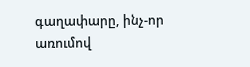գաղափարը, ինչ-որ առումով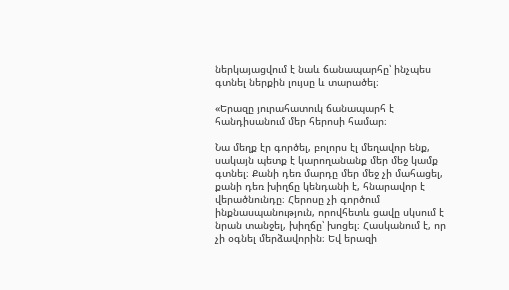ներկայացվում է նաև ճանապարհը՝ ինչպես գտնել ներքին լույսը և տարածել։

«Երազը յուրահատուկ ճանապարհ է հանդիսանում մեր հերոսի համար։

Նա մեղք էր գործել, բոլորս էլ մեղավոր ենք, սակայն պետք է կարողանանք մեր մեջ կամք գտնել։ Քանի դեռ մարդը մեր մեջ չի մահացել, քանի դեռ խիղճը կենդանի է, հնարավոր է վերածնունդը։ Հերոսը չի գործում ինքնասպանություն, որովհետև ցավը սկսում է նրան տանջել, խիղճը՝ խոցել։ Հասկանում է, որ չի օգնել մերձավորին։ Եվ երազի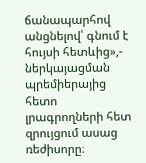ճանապարհով անցնելով՝ գնում է հույսի հետևից»,- ներկայացման պրեմիերայից հետո լրագրողների հետ զրույցում ասաց ռեժիսորը։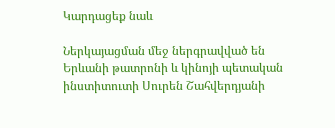Կարդացեք նաև

Ներկայացման մեջ ներգրավված են Երևանի թատրոնի և կինոյի պետական ինստիտուտի Սուրեն Շահվերդյանի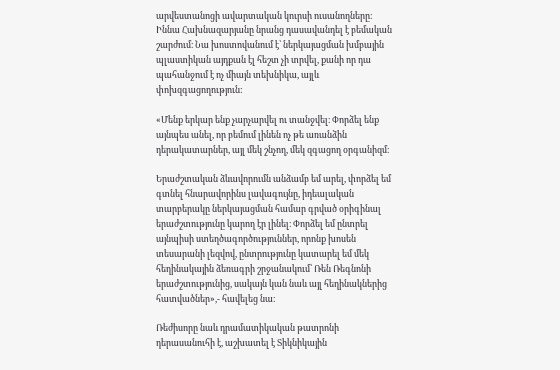արվեստանոցի ավարտական կուրսի ուսանողները։ Իննա Հախնազարյանը նրանց դասավանդել է բեմական շարժում։ Նա խոստովանում է՝ ներկայացման խմբային պլաստիկան այդքան էլ հեշտ չի տրվել, քանի որ դա պահանջում է ոչ միայն տեխնիկա, այլև փոխզգացողություն:

«Մենք երկար ենք չարչարվել ու տանջվել։ Փորձել ենք այնպես անել, որ բեմում լինեն ոչ թե առանձին դերակատարներ, այլ մեկ շնչող, մեկ զգացող օրգանիզմ։

Երաժշտական ձևավորումն անձամբ եմ արել, փորձել եմ գտնել հնարավորինս լավագույնը, իդեալական տարբերակը ներկայացման համար գրված օրիգինալ երաժշտությունը կարող էր լինել։ Փորձել եմ ընտրել այնպիսի ստեղծագործություններ, որոնք խոսեն տեսարանի լեզվով, ընտրությունը կատարել եմ մեկ հեղինակային ձեռագրի շրջանակում՝ Ռեն Ռեգնոնի երաժշտությունից, սակայն կան նաև այլ հեղինակներից հատվածներ»,- հավելեց նա։

Ռեժիսորը նաև դրամատիկական թատրոնի դերասանուհի է, աշխատել է Տիկնիկային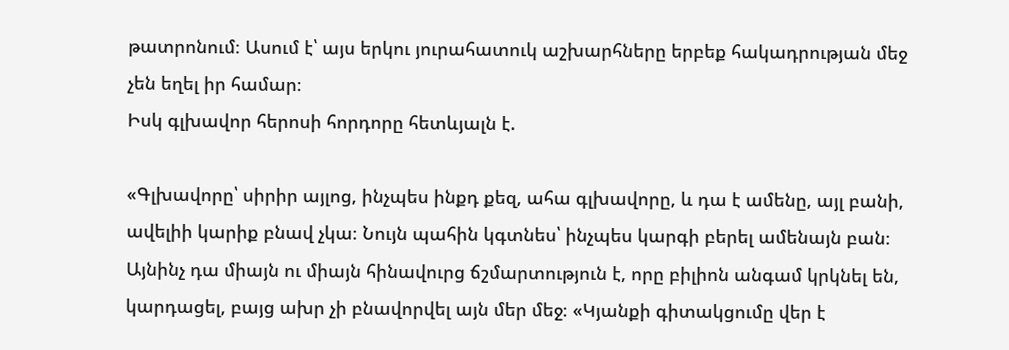թատրոնում։ Ասում է՝ այս երկու յուրահատուկ աշխարհները երբեք հակադրության մեջ չեն եղել իր համար։
Իսկ գլխավոր հերոսի հորդորը հետևյալն է.

«Գլխավորը՝ սիրիր այլոց, ինչպես ինքդ քեզ, ահա գլխավորը, և դա է ամենը, այլ բանի, ավելիի կարիք բնավ չկա։ Նույն պահին կգտնես՝ ինչպես կարգի բերել ամենայն բան։ Այնինչ դա միայն ու միայն հինավուրց ճշմարտություն է, որը բիլիոն անգամ կրկնել են, կարդացել, բայց ախր չի բնավորվել այն մեր մեջ։ «Կյանքի գիտակցումը վեր է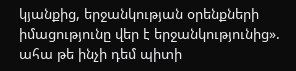կյանքից, երջանկության օրենքների իմացությունը վեր է երջանկությունից». ահա թե ինչի դեմ պիտի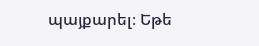պայքարել։ Եթե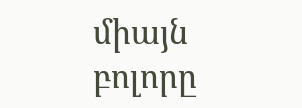միայն բոլորը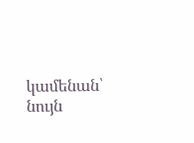կամենան՝ նույն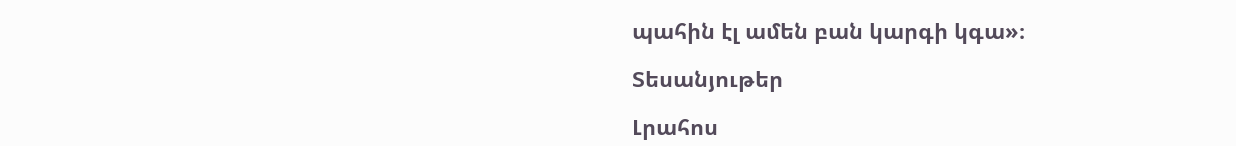պահին էլ ամեն բան կարգի կգա»։

Տեսանյութեր

Լրահոս